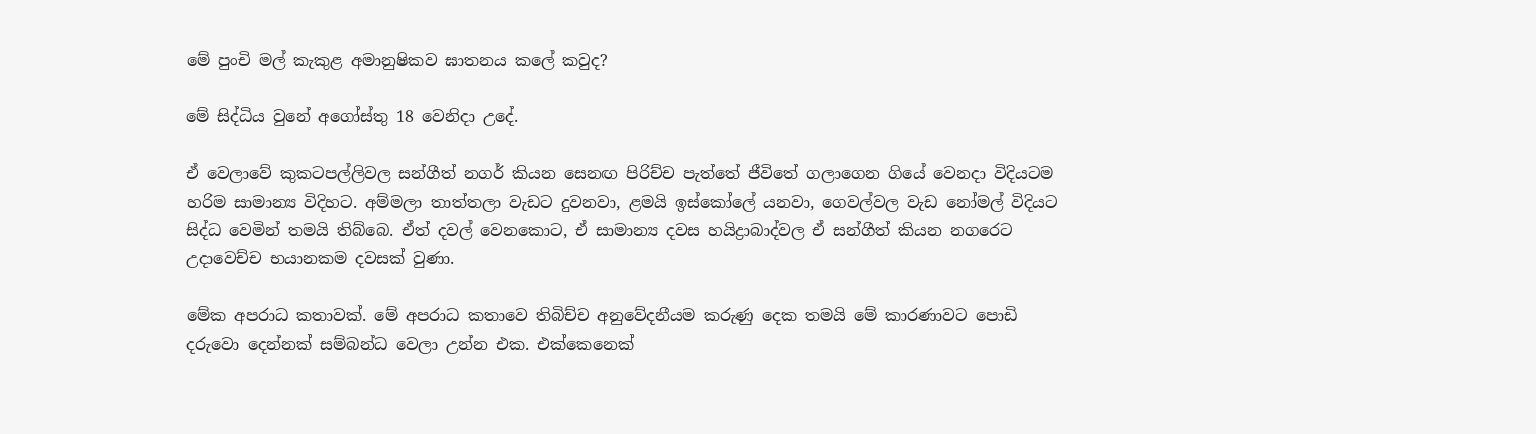මේ පුංචි මල් කැකුළ අමානුෂිකව ඝාතනය කලේ කවුද?

මේ සිද්ධිය වුනේ අගෝස්තු 18 වෙනිදා උදේ.

ඒ වෙලාවේ කුකටපල්ලිවල සන්ගීත් නගර් කියන සෙනඟ පිරිච්ච පැත්තේ ජීවිතේ ගලාගෙන ගියේ වෙනදා විදියටම හරිම සාමාන්‍ය විදිහට. අම්මලා තාත්තලා වැඩට දුවනවා, ළමයි ඉස්කෝලේ යනවා, ගෙවල්වල වැඩ නෝමල් විදියට සිද්ධ වෙමින් තමයි තිබ්බෙ. ඒත් දවල් වෙනකොට, ඒ සාමාන්‍ය දවස හයිද්‍රාබාද්වල ඒ සන්ගීත් කියන නගරෙට උදාවෙච්ච භයානකම දවසක් වුණා.

මේක අපරාධ කතාවක්. මේ අපරාධ කතාවෙ තිබිච්ච අනුවේදනීයම කරුණු දෙක තමයි මේ කාරණාවට පොඩි දරුවො දෙන්නක් සම්බන්ධ වෙලා උන්න එක. එක්කෙනෙක්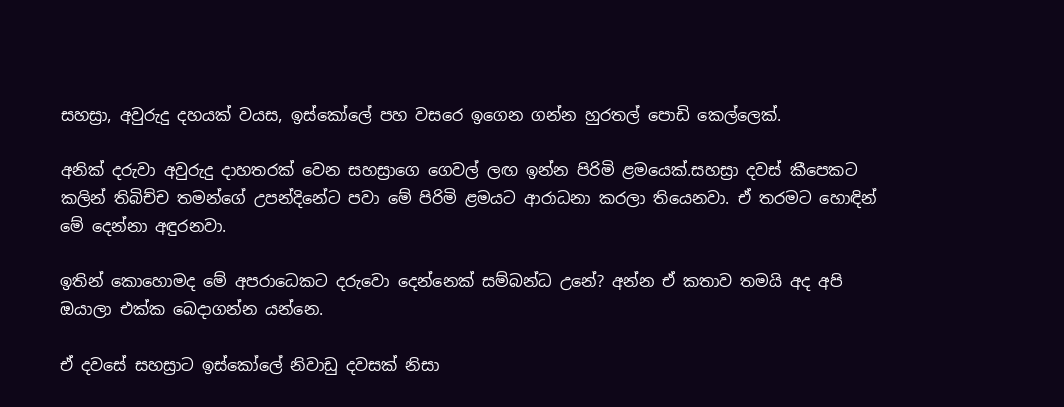සහස්‍රා, අවුරුදු දහයක් වයස, ඉස්කෝලේ පහ වසරෙ ඉගෙන ගන්න හුරතල් පොඩි කෙල්ලෙක්.

අනික් දරුවා අවුරුදු දාහතරක් වෙන සහස්‍රාගෙ ගෙවල් ලඟ ඉන්න පිරිමි ළමයෙක්.සහස්‍රා දවස් කීපෙකට කලින් තිබිච්ච තමන්ගේ උපන්දිනේට පවා මේ පිරිමි ළමයට ආරාධනා කරලා තියෙනවා. ඒ තරමට හොඳින් මේ දෙන්නා අඳුරනවා.

ඉතින් කොහොමද මේ අපරාධෙකට දරුවො දෙන්නෙක් සම්බන්ධ උනේ? අන්න ඒ කතාව තමයි අද අපි ඔයාලා එක්ක බෙදාගන්න යන්නෙ.

ඒ දවසේ සහස්‍රාට ඉස්කෝලේ නිවාඩු දවසක් නිසා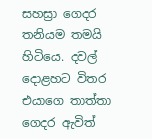සහස්‍රා ගෙදර තනියම තමයි හිටියෙ. දවල් දොළහට විතර එයාගෙ තාත්තා ගෙදර ඇවිත්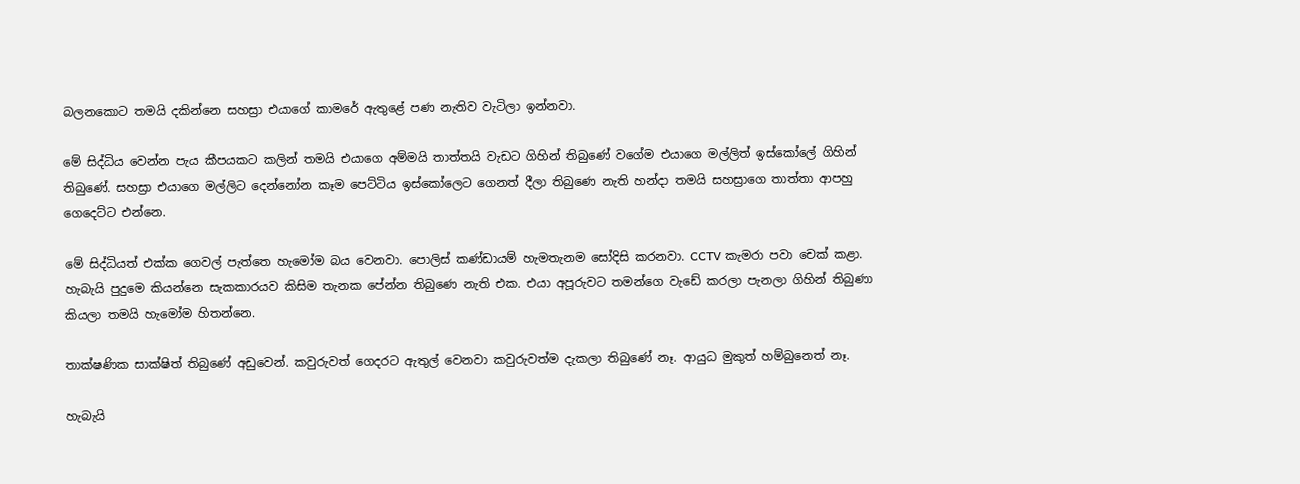බලනකොට තමයි දකින්නෙ සහස්‍රා එයාගේ කාමරේ ඇතුළේ පණ නැතිව වැටිලා ඉන්නවා.

මේ සිද්ධිය වෙන්න පැය කීපයකට කලින් තමයි එයාගෙ අම්මයි තාත්තයි වැඩට ගිහින් තිබුණේ වගේම එයාගෙ මල්ලිත් ඉස්කෝලේ ගිහින් තිබුණේ. සහස්‍රා එයාගෙ මල්ලිට දෙන්නෝන කෑම පෙට්ටිය ඉස්කෝලෙට ගෙනත් දීලා තිබුණෙ නැති හන්දා තමයි සහස්‍රාගෙ තාත්තා ආපහු ගෙදෙට්ට එන්නෙ.

මේ සිද්ධියත් එක්ක ගෙවල් පැත්තෙ හැමෝම බය වෙනවා. පොලිස් කණ්ඩායම් හැමතැනම සෝදිසි කරනවා. CCTV කැමරා පවා චෙක් කළා. හැබැයි පුදුමෙ කියන්නෙ සැකකාරයව කිසිම තැනක පේන්න තිබුණෙ නැති එක. එයා අපූරුවට තමන්ගෙ වැඩේ කරලා පැනලා ගිහින් තිබුණා කියලා තමයි හැමෝම හිතන්නෙ.

තාක්ෂණික සාක්ෂිත් තිබුණේ අඩුවෙන්. කවුරුවත් ගෙදරට ඇතුල් වෙනවා කවුරුවත්ම දැකලා තිබුණේ නෑ. ආයුධ මුකුත් හම්බුනෙත් නෑ.

හැබැයි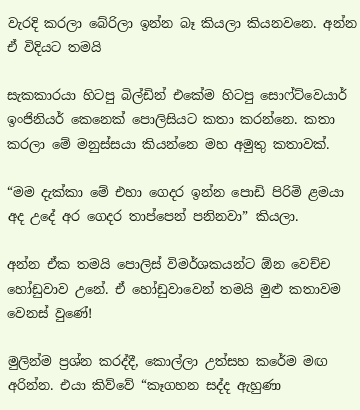වැරදි කරලා බේරිලා ඉන්න බෑ කියලා කියනවනෙ. අන්න ඒ විදියට තමයි

සැකකාරයා හිටපු බිල්ඩින් එකේම හිටපු සොෆ්ට්වෙයාර් ඉංජිනියර් කෙනෙක් පොලිසියට කතා කරන්නෙ. කතා කරලා මේ මනුස්සයා කියන්නෙ මහ අමුතු කතාවක්.

“මම දැක්කා මේ එහා ගෙදර ඉන්න පොඩි පිරිමි ළමයා අද උදේ අර ගෙදර තාප්පෙන් පනිනවා” කියලා.

අන්න ඒක තමයි පොලිස් විමර්ශකයන්ට ඕන වෙච්ච හෝඩුවාව උනේ. ඒ හෝඩුවාවෙන් තමයි මුළු කතාවම වෙනස් වුණේ!

මුලින්ම ප්‍රශ්න කරද්දී, කොල්ලා උත්සහ කරේම මඟ අරින්න. එයා කිව්වේ “කෑගහන සද්ද ඇහුණා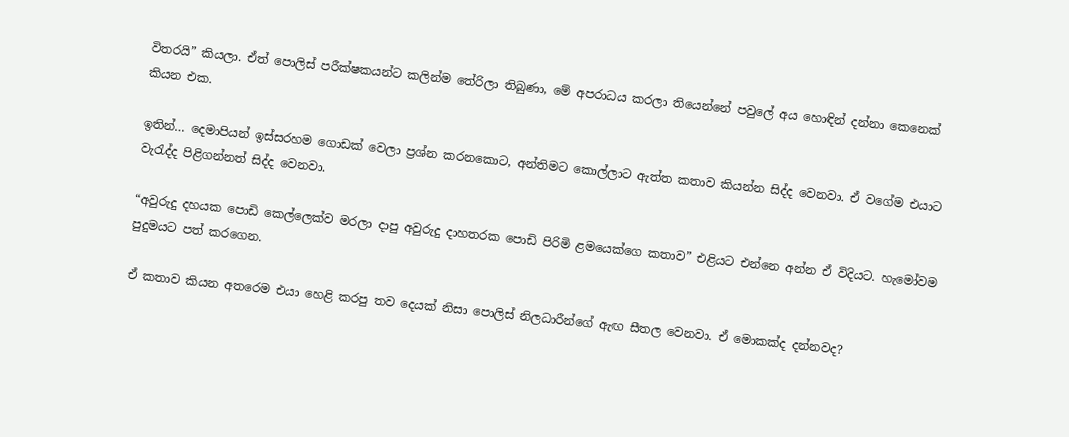විතරයි” කියලා. ඒත් පොලිස් පරීක්ෂකයන්ට කලින්ම තේරිලා තිබුණා, මේ අපරාධය කරලා තියෙන්නේ පවුලේ අය හොඳින් දන්නා කෙනෙක් කියන එක.

ඉතින්… දෙමාපියන් ඉස්සරහම ගොඩක් වෙලා ප්‍රශ්න කරනකොට, අන්තිමට කොල්ලාට ඇත්ත කතාව කියන්න සිද්ද වෙනවා. ඒ වගේම එයාට වැරැද්ද පිළිගන්නත් සිද්ද වෙනවා.

“අවුරුදු දහයක පොඩි කෙල්ලෙක්ව මරලා දාපු අවුරුදු දාහතරක පොඩි පිරිමි ළමයෙක්ගෙ කතාව” එළියට එන්නෙ අන්න ඒ විදියට. හැමෝවම පුදුමයට පත් කරගෙන.

ඒ කතාව කියන අතරෙම එයා හෙළි කරපු තව දෙයක් නිසා පොලිස් නිලධාරීන්ගේ ඇඟ සීතල වෙනවා. ඒ මොකක්ද දන්නවද?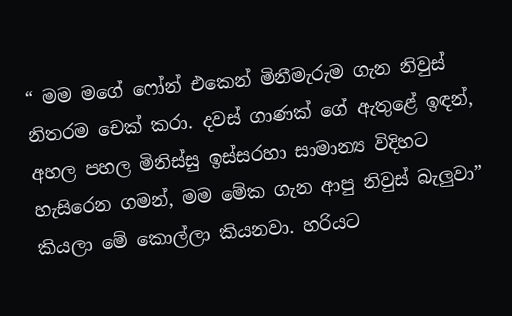“ මම මගේ ෆෝන් එකෙන් මිනීමැරුම ගැන නිවුස් නිතරම චෙක් කරා. දවස් ගාණක් ගේ ඇතුළේ ඉඳන්, අහල පහල මිනිස්සු ඉස්සරහා සාමාන්‍ය විදිහට හැසිරෙන ගමන්, මම මේක ගැන ආපු නිවුස් බැලුවා” කියලා මේ කොල්ලා කියනවා. හරියට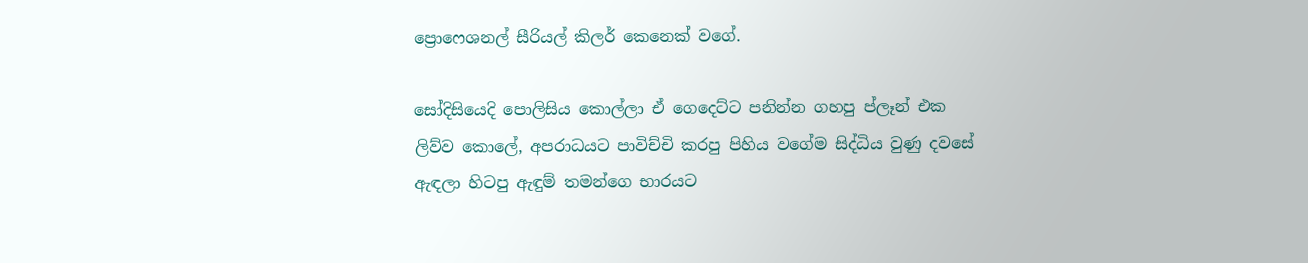ප්‍රොෆෙශනල් සීරියල් කිලර් කෙනෙක් වගේ.

සෝදිසියෙදි පොලිසිය කොල්ලා ඒ ගෙදෙට්ට පනින්න ගහපු ප්ලෑන් එක ලිව්ව කොලේ, අපරාධයට පාවිච්චි කරපු පිහිය වගේම සිද්ධිය වුණු දවසේ ඇඳලා හිටපු ඇඳුම් තමන්ගෙ භාරයට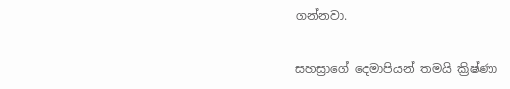ගන්නවා.

සහස්‍රාගේ දෙමාපියන් තමයි ක්‍රිෂ්ණා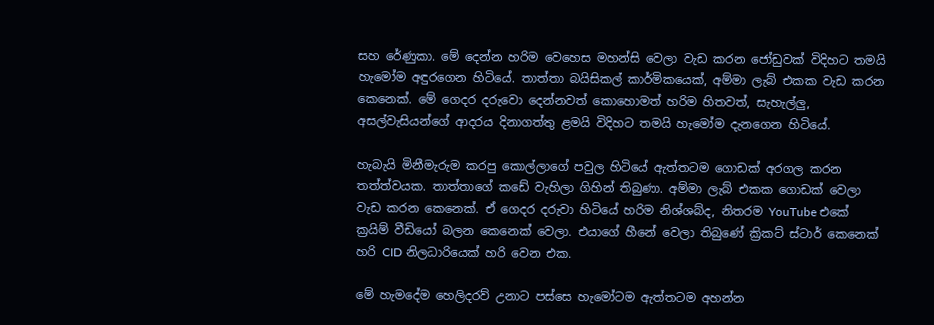සහ රේණුකා. මේ දෙන්න හරිම වෙහෙස මහන්සි වෙලා වැඩ කරන ජෝඩුවක් විදිහට තමයි හැමෝම අඳුරගෙන හිටියේ. තාත්තා බයිසිකල් කාර්මිකයෙක්, අම්මා ලැබ් එකක වැඩ කරන කෙනෙක්. මේ ගෙදර දරුවො දෙන්නවත් කොහොමත් හරිම හිතවත්, සැහැල්ලු, අසල්වැසියන්ගේ ආදරය දිනාගත්තු ළමයි විදිහට තමයි හැමෝම දැනගෙන හිටියේ.

හැබැයි මිනීමැරුම කරපු කොල්ලාගේ පවුල හිටියේ ඇත්තටම ගොඩක් අරගල කරන තත්ත්වයක. තාත්තාගේ කඩේ වැහිලා ගිහින් තිබුණා. අම්මා ලැබ් එකක ගොඩක් වෙලා වැඩ කරන කෙනෙක්. ඒ ගෙදර දරුවා හිටියේ හරිම නිශ්ශබ්ද, නිතරම YouTube එකේ ක්‍රයිම් වීඩියෝ බලන කෙනෙක් වෙලා. එයාගේ හීනේ වෙලා තිබුණේ ක්‍රිකට් ස්ටාර් කෙනෙක් හරි CID නිලධාරියෙක් හරි වෙන එක.

මේ හැමදේම හෙලිදරව් උනාට පස්සෙ හැමෝටම ඇත්තටම අහන්න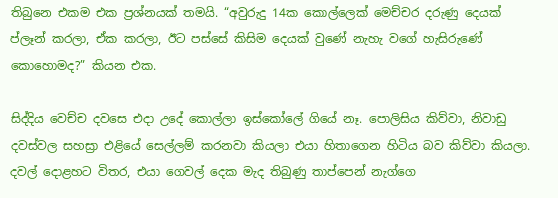තිබුනෙ එකම එක ප්‍රශ්නයක් තමයි. “අවුරුදු 14ක කොල්ලෙක් මෙච්චර දරුණු දෙයක් ප්ලෑන් කරලා, ඒක කරලා, ඊට පස්සේ කිසිම දෙයක් වුණේ නැහැ වගේ හැසිරුණේ කොහොමද?” කියන එක.

සිද්දිය වෙච්ච දවසෙ එදා උදේ කොල්ලා ඉස්කෝලේ ගියේ නෑ. පොලිසිය කිව්වා, නිවාඩු දවස්වල සහස්‍රා එළියේ සෙල්ලම් කරනවා කියලා එයා හිතාගෙන හිටිය බව කිව්වා කියලා. දවල් දොළහට විතර, එයා ගෙවල් දෙක මැද තිබුණු තාප්පෙන් නැග්ගෙ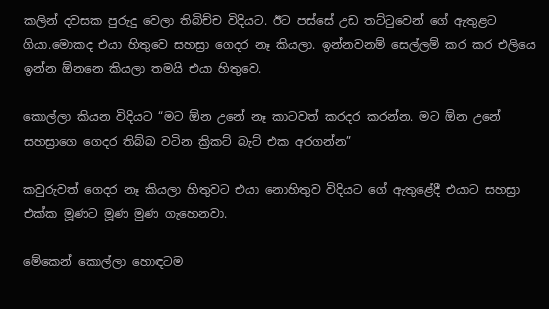කලින් දවසක පුරුදු වෙලා තිබිච්ච විදියට. ඊට පස්සේ උඩ තට්ටුවෙන් ගේ ඇතුළට ගියා.මොකද එයා හිතුවෙ සහස්‍රා ගෙදර නෑ කියලා. ඉන්නවනම් සෙල්ලම් කර කර එලියෙ ඉන්න ඕනනෙ කියලා තමයි එයා හිතුවෙ.

කොල්ලා කියන විදියට “මට ඕන උනේ නෑ කාටවත් කරදර කරන්න. මට ඕන උනේ සහස්‍රාගෙ ගෙදර තිබ්බ වටින ක්‍රිකට් බැට් එක අරගන්න”

කවුරුවත් ගෙදර නෑ කියලා හිතුවට එයා නොහිතුව විදියට ගේ ඇතුළේදී එයාට සහස්‍රා එක්ක මූණට මූණ මුණ ගැහෙනවා.

මේකෙන් කොල්ලා හොඳටම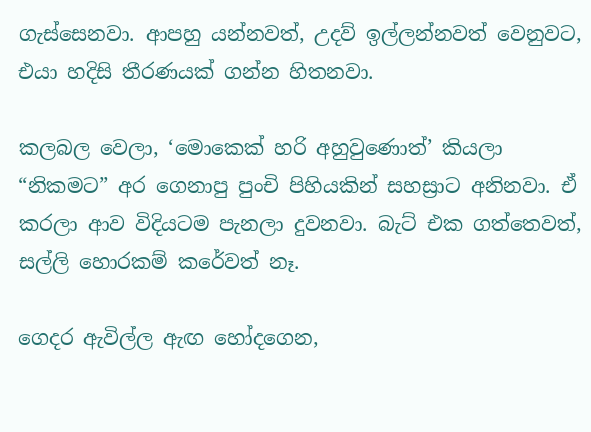ගැස්සෙනවා. ආපහු යන්නවත්, උදව් ඉල්ලන්නවත් වෙනුවට, එයා හදිසි තීරණයක් ගන්න හිතනවා.

කලබල වෙලා, ‘මොකෙක් හරි අහුවුණොත්’ කියලා “නිකමට” අර ගෙනාපු පුංචි පිහියකින් සහස්‍රාට අනිනවා. ඒ කරලා ආව විදියටම පැනලා දුවනවා. බැට් එක ගත්තෙවත්, සල්ලි හොරකම් කරේවත් නෑ.

ගෙදර ඇවිල්ල ඇඟ හෝදගෙන,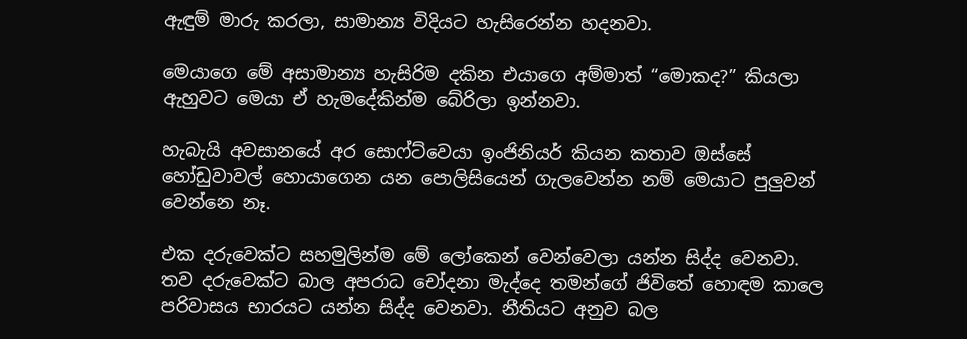ඇඳුම් මාරු කරලා, සාමාන්‍ය විදියට හැසිරෙන්න හදනවා.

මෙයාගෙ මේ අසාමාන්‍ය හැසිරිම දකින එයාගෙ අම්මාත් “මොකද?” කියලා ඇහුවට මෙයා ඒ හැමදේකින්ම බේරිලා ඉන්නවා.

හැබැයි අවසානයේ අර සොෆ්ට්වෙයා ඉංජිනියර් කියන කතාව ඔස්සේ හෝඩුවාවල් හොයාගෙන යන පොලිසියෙන් ගැලවෙන්න නම් මෙයාට පුලුවන් වෙන්නෙ නෑ.

එක දරුවෙක්ට සහමුලින්ම මේ ලෝකෙන් වෙන්වෙලා යන්න සිද්ද වෙනවා. තව දරුවෙක්ට බාල අපරාධ චෝදනා මැද්දෙ තමන්ගේ ජිවිතේ හොඳම කාලෙ පරිවාසය භාරයට යන්න සිද්ද වෙනවා. නීතියට අනුව බල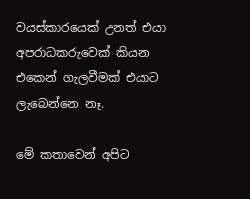වයස්කාරයෙක් උනත් එයා අපරාධකරුවෙක් කියන එකෙන් ගැලවීමක් එයාට ලැබෙන්නෙ නෑ.

මේ කතාවෙන් අපිට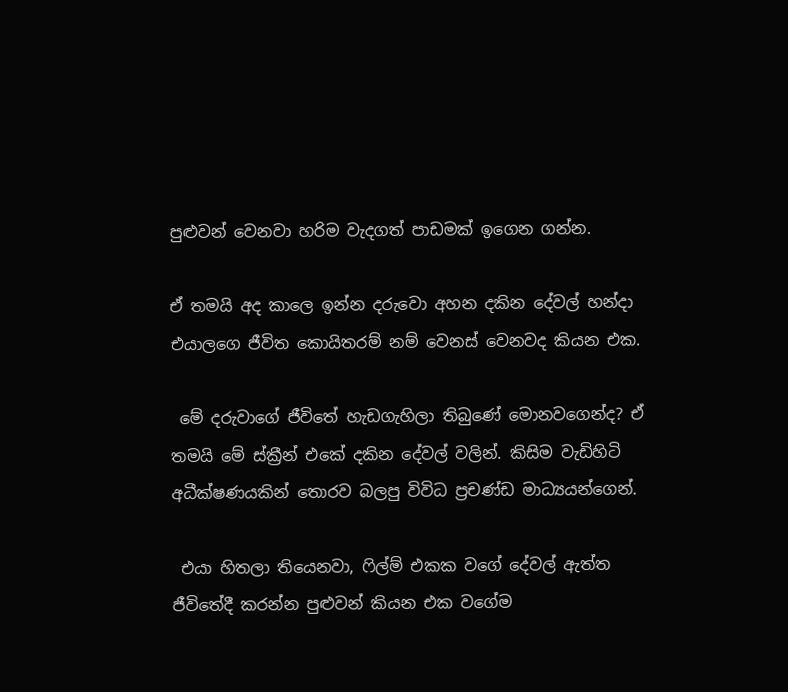පුළුවන් වෙනවා හරිම වැදගත් පාඩමක් ඉගෙන ගන්න.

ඒ තමයි අද කාලෙ ඉන්න දරුවො අහන දකින දේවල් හන්දා එයාලගෙ ජීවිත කොයිතරම් නම් වෙනස් වෙනවද කියන එක.

 මේ දරුවාගේ ජීවිතේ හැඩගැහිලා තිබුණේ මොනවගෙන්ද? ඒ තමයි මේ ස්ක්‍රීන් එකේ දකින දේවල් වලින්. කිසිම වැඩිහිටි අධීක්ෂණයකින් තොරව බලපු විවිධ ප්‍රචණ්ඩ මාධ්‍යයන්ගෙන්.

 එයා හිතලා තියෙනවා, ෆිල්ම් එකක වගේ දේවල් ඇත්ත ජීවිතේදී කරන්න පුළුවන් කියන එක වගේම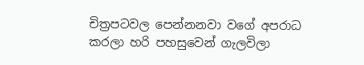චිත්‍රපටවල පෙන්නනවා වගේ අපරාධ කරලා හරි පහසුවෙන් ගැලවිලා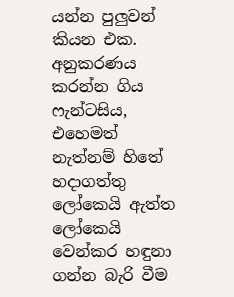යන්න පුලුවන් කියන එක. අනුකරණය කරන්න ගිය ෆැන්ටසිය, එහෙමත් නැත්නම් හිතේ හදාගත්තු ලෝකෙයි ඇත්ත ලෝකෙයි වෙන්කර හඳුනා ගන්න බැරි වීම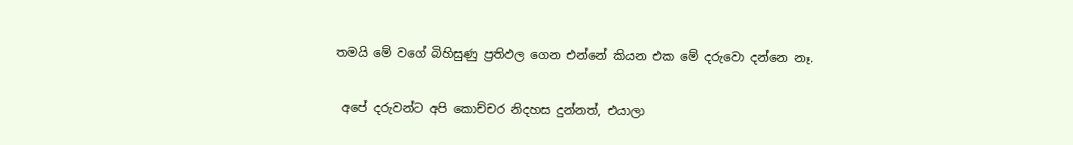තමයි මේ වගේ බිහිසුණු ප්‍රතිඵල ගෙන එන්නේ කියන එක මේ දරුවො දන්නෙ නෑ.

 අපේ දරුවන්ට අපි කොච්චර නිදහස දුන්නත්, එයාලා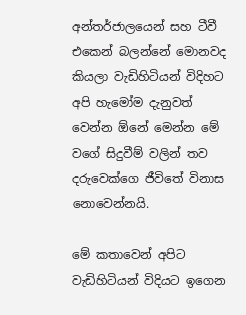අන්තර්ජාලයෙන් සහ ටීවී එකෙන් බලන්නේ මොනවද කියලා වැඩිහිටියන් විදිහට අපි හැමෝම දැනුවත් වෙන්න ඕනේ මෙන්න මේ වගේ සිදුවීම් වලින් තව දරුවෙක්ගෙ ජීවිතේ විනාස නොවෙන්නයි.

මේ කතාවෙන් අපිට වැඩිහිටියන් විදියට ඉගෙන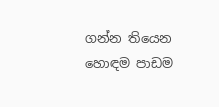ගන්න තියෙන හොඳම පාඩම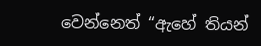වෙන්නෙත් “ඇහේ තියන්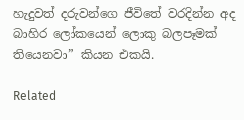හැදුවත් දරුවන්ගෙ ජීවිතේ වරදින්න අද බාහිර ලෝකයෙන් ලොකු බලපෑමක් තියෙනවා” කියන එකයි.

Related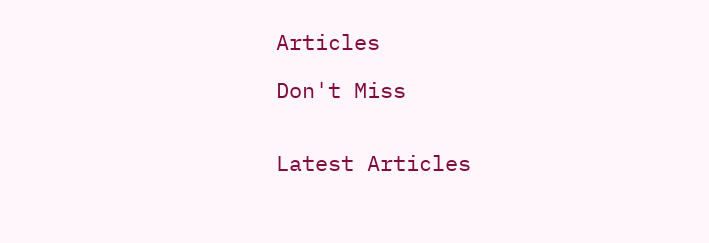Articles

Don't Miss


Latest Articles